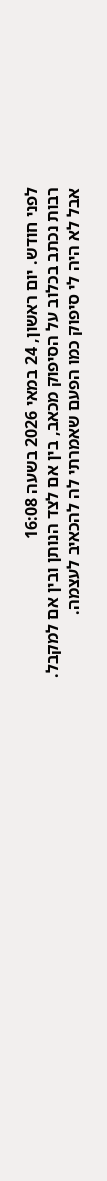לפני חודש. יום ראשון, 24 במאי 2026 בשעה 16:08
רבות נכתב בכלוב על הסיפוק מכאב, בין אם לצד הנותן ובין אם למקבל.
אבל לא היה לי סיפוק כמו הפעם שאמרתי לה להכאיב לעצמה.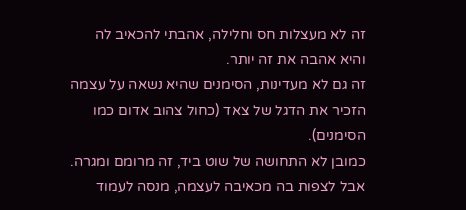זה לא מעצלות חס וחלילה, אהבתי להכאיב לה והיא אהבה את זה יותר.
זה גם לא מעדינות, הסימנים שהיא נשאה על עצמה הזכיר את הדגל של צאד (כחול צהוב אדום כמו הסימנים).
כמובן לא התחושה של שוט ביד, זה מרומם ומגרה.
אבל לצפות בה מכאיבה לעצמה, מנסה לעמוד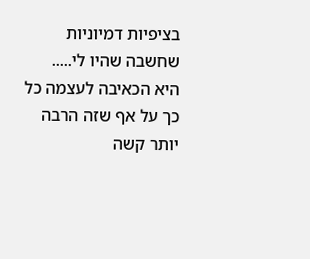בציפיות דמיוניות שחשבה שהיו לי.....
היא הכאיבה לעצמה כל כך על אף שזה הרבה יותר קשה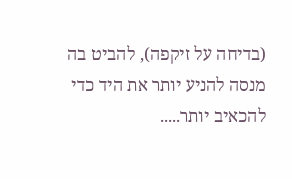(בדיחה על זיקפה), להביט בה מנסה להניע יותר את היד כדי להכאיב יותר.....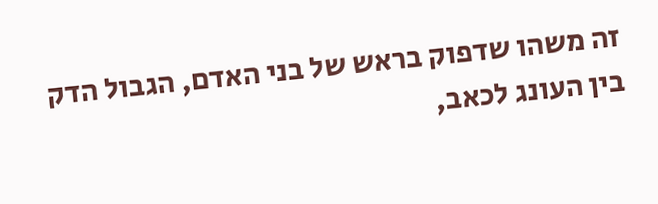זה משהו שדפוק בראש של בני האדם, הגבול הדק בין העונג לכאב,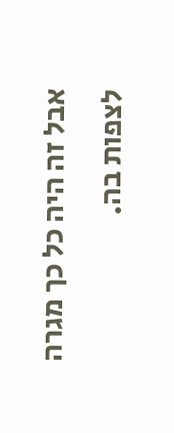אבל זה היה כל כך מגרה לצפות בה.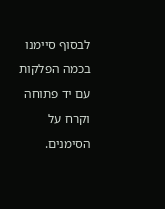לבסוף סיימנו בכמה הפלקות עם יד פתוחה וקרח על הסימנים.